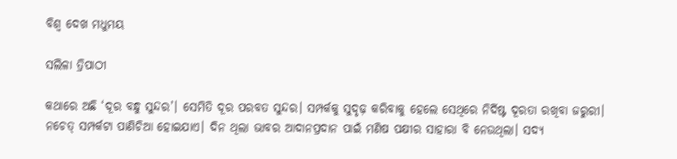ବିଶ୍ୱ ଦେଖ ମଧୁମୟ

ସଲିଳା ତ୍ରିପାଠୀ

କଥାରେ ଅଛି ‘ଦୂର ବନ୍ଧୁ ସୁନ୍ଦର’। ସେମିତି ଦୂର ପରବତ ସୁନ୍ଦର। ସମ୍ପର୍କକୁ ସୁଦୃଢ଼ କରିବାକୁ ହେଲେ ସେଥିରେ ନିର୍ଦିଷ୍ଟ ଦୂରତା ରଖିବା ଜରୁରୀ। ନଚେତ୍‌‌ ସମ୍ପର୍କଟା ପାଣିଚିଆ ହୋଇଯାଏ। ଦିନ ଥିଲା ଭାବର ଆଦାନପ୍ରଦାନ ପାଇଁ ମଣିଷ ପକ୍ଷୀର ସାହାରା ବି ନେଉଥିଲା। ସଦ୍ୟ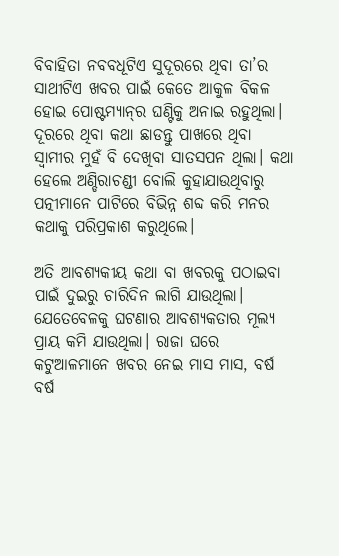ବିବାହିତା ନବବଧୂଟିଏ ସୁଦୂରରେ ଥିବା ତା’ର ସାଥୀଟିଏ ଖବର ପାଇଁ କେତେ ଆକୁଳ ବିକଳ ହୋଇ ପୋଷ୍ଟମ୍ୟାନ୍‌‌ର ଘଣ୍ଟିକୁ ଅନାଇ ରହୁଥିଲା। ଦୂରରେ ଥିବା କଥା ଛାଡନ୍ତୁ ପାଖରେ ଥିବା ସ୍ୱାମୀର ମୁହଁ ବି ଦେଖିବା ସାତସପନ ଥିଲା। କଥା ହେଲେ ଅଣ୍ଡିରାଚଣ୍ଡୀ ବୋଲି କୁହାଯାଉଥିବାରୁ ପତ୍ନୀମାନେ ପାଟିରେ ବିଭିନ୍ନ ଶବ୍ଦ କରି ମନର କଥାକୁ ପରିପ୍ରକାଶ କରୁଥିଲେ।

ଅତି ଆବଶ୍ୟକୀୟ କଥା ବା ଖବରକୁ ପଠାଇବା ପାଇଁ ଦୁଇରୁ ଚାରିଦିନ ଲାଗି ଯାଉଥିଲା। ଯେତେବେଳକୁ ଘଟଣାର ଆବଶ୍ୟକତାର ମୂଲ୍ୟ ପ୍ରାୟ କମି ଯାଉଥିଲା। ରାଜା ଘରେ କଟୁଆଳମାନେ ଖବର ନେଇ ମାସ ମାସ, ବର୍ଷ ବର୍ଷ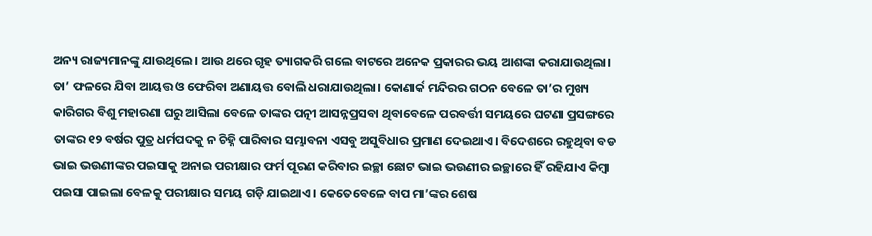ଅନ୍ୟ ରାଜ୍ୟମାନଙ୍କୁ ଯାଉଥିଲେ। ଆଉ ଥରେ ଗୃହ ତ୍ୟାଗକରି ଗଲେ ବାଟରେ ଅନେକ ପ୍ରକାରର ଭୟ ଆଶଙ୍କା କରାଯାଉଥିଲା। ତା’ ଫଳରେ ଯିବା ଆୟତ୍ତ ଓ ଫେରିବା ଅଣାୟତ୍ତ ବୋଲି ଧରାଯାଉଥିଲା। କୋଣାର୍କ ମନ୍ଦିରର ଗଠନ ବେଳେ ତା’ର ମୁଖ୍ୟ କାରିଗର ବିଶୁ ମହାରଣା ଘରୁ ଆସିଲା ବେଳେ ତାଙ୍କର ପତ୍ନୀ ଆସନ୍ନପ୍ରସବା ଥିବାବେଳେ ପରବର୍ତ୍ତୀ ସମୟରେ ଘଟଣା ପ୍ରସଙ୍ଗରେ ତାଙ୍କର ୧୨ ବର୍ଷର ପୁତ୍ର ଧର୍ମପଦକୁ ନ ଚିହ୍ନି ପାରିବାର ସମ୍ଭାବନା ଏସବୁ ଅସୁବିଧାର ପ୍ରମାଣ ଦେଇଥାଏ। ବିଦେଶରେ ରହୁଥିବା ବଡ ଭାଇ ଭଉଣୀଙ୍କର ପଇସାକୁ ଅନାଇ ପରୀକ୍ଷାର ଫର୍ମ ପୂରଣ କରିବାର ଇଚ୍ଛା ଛୋଟ ଭାଇ ଭଉଣୀର ଇଚ୍ଛାରେ ହିଁ ରହିଯାଏ କିମ୍ବା ପଇସା ପାଇଲା ବେଳକୁ ପରୀକ୍ଷାର ସମୟ ଗଡ଼ି ଯାଇଥାଏ। କେତେବେଳେ ବାପ ମା’ଙ୍କର ଶେଷ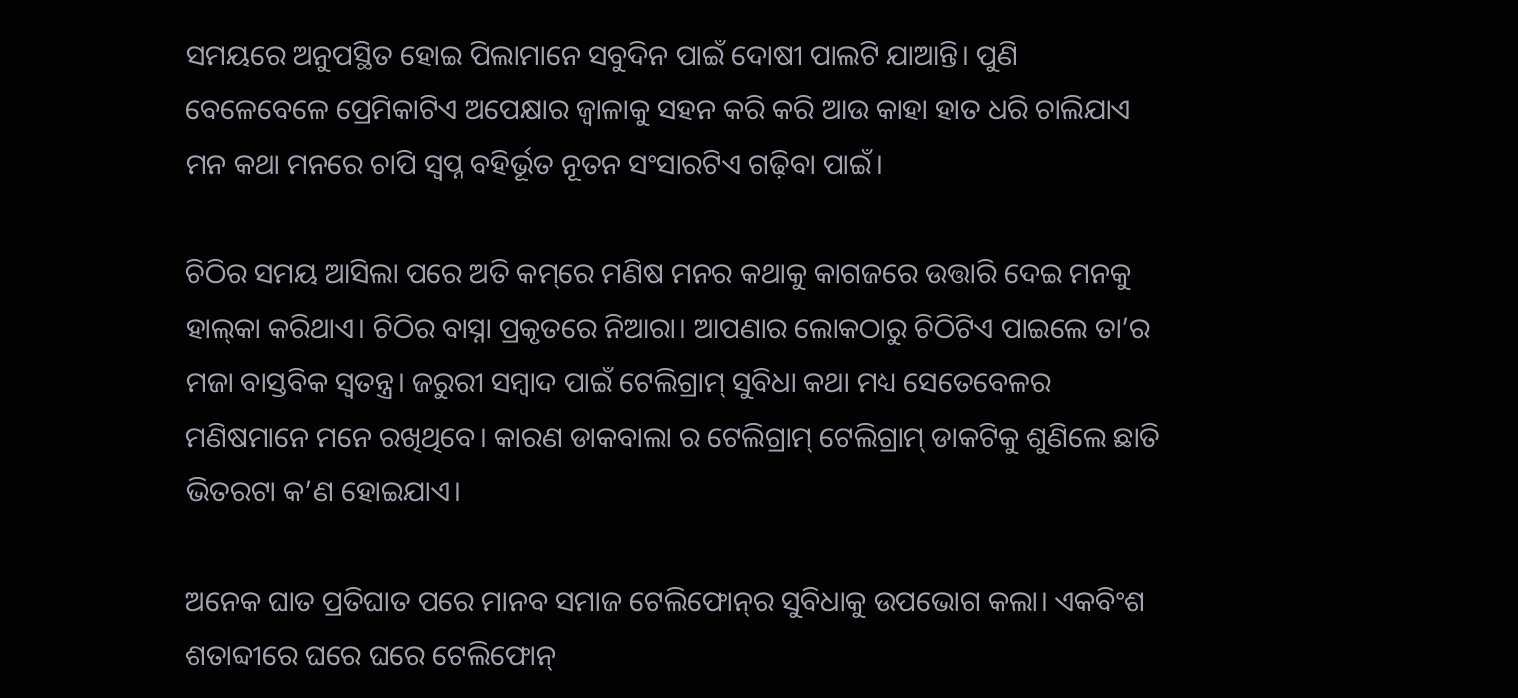ସମୟରେ ଅନୁପସ୍ଥିତ ହୋଇ ପିଲାମାନେ ସବୁଦିନ ପାଇଁ ଦୋଷୀ ପାଲଟି ଯାଆନ୍ତି। ପୁଣି ବେଳେବେଳେ ପ୍ରେମିକାଟିଏ ଅପେକ୍ଷାର ଜ୍ୱାଳାକୁ ସହନ କରି କରି ଆଉ କାହା ହାତ ଧରି ଚାଲିଯାଏ ମନ କଥା ମନରେ ଚାପି ସ୍ୱପ୍ନ ବହିର୍ଭୂତ ନୂତନ ସଂସାରଟିଏ ଗଢ଼ିବା ପାଇଁ।

ଚିଠିର ସମୟ ଆସିଲା ପରେ ଅତି କମ୍‌‌ରେ ମଣିଷ ମନର କଥାକୁ କାଗଜରେ ଉତ୍ତାରି ଦେଇ ମନକୁ ହାଲ୍‌‌କା କରିଥାଏ। ଚିଠିର ବାସ୍ନା ପ୍ରକୃତରେ ନିଆରା। ଆପଣାର ଲୋକଠାରୁ ଚିଠିଟିଏ ପାଇଲେ ତା’ର ମଜା ବାସ୍ତବିକ ସ୍ୱତନ୍ତ୍ର। ଜରୁରୀ ସମ୍ବାଦ ପାଇଁ ଟେଲିଗ୍ରାମ୍‌‌ ସୁବିଧା କଥା ମଧ୍ୟ ସେତେବେଳର ମଣିଷମାନେ ମନେ ରଖିଥିବେ। କାରଣ ଡାକବାଲା ର ଟେଲିଗ୍ରାମ୍‌‌ ଟେଲିଗ୍ରାମ୍‌‌ ଡାକଟିକୁ ଶୁଣିଲେ ଛାତି ଭିତରଟା କ’ଣ ହୋଇଯାଏ।

ଅନେକ ଘାତ ପ୍ରତିଘାତ ପରେ ମାନବ ସମାଜ ଟେଲିଫୋନ୍‌‌ର ସୁବିଧାକୁ ଉପଭୋଗ କଲା। ଏକବିଂଶ ଶତାବ୍ଦୀରେ ଘରେ ଘରେ ଟେଲିଫୋନ୍‌‌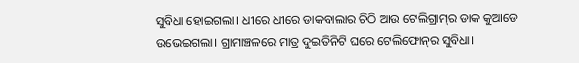ସୁବିଧା ହୋଇଗଲା। ଧୀରେ ଧୀରେ ଡାକବାଲାର ଚିଠି ଆଉ ଟେଲିଗ୍ରାମ୍‌‌ର ଡାକ କୁଆଡେ ଉଭେଇଗଲା। ଗ୍ରାମାଞ୍ଚଳରେ ମାତ୍ର ଦୁଇତିନିଟି ଘରେ ଟେଲିଫୋନ୍‌‌ର ସୁବିଧା।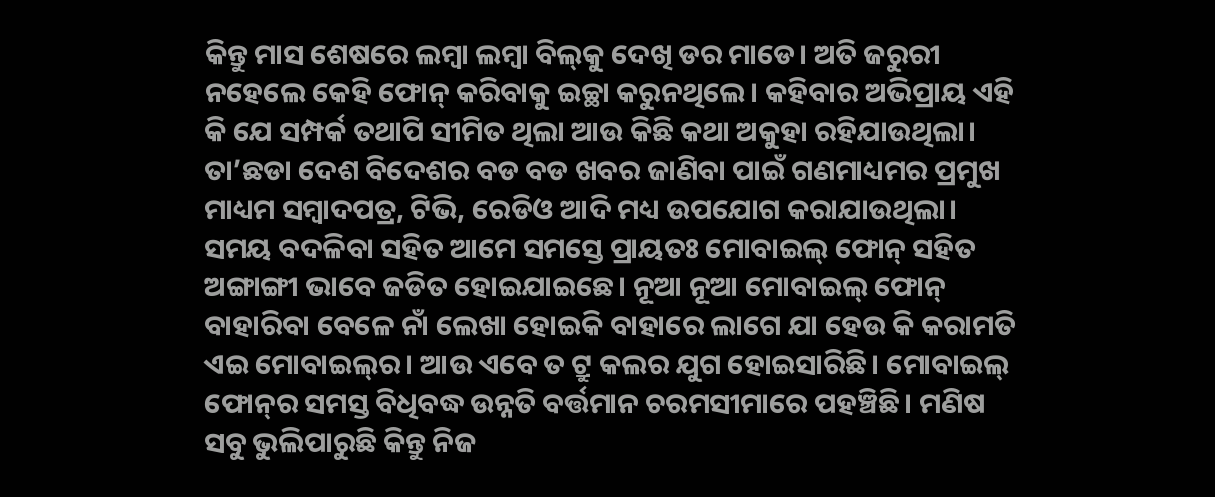କିନ୍ତୁ ମାସ ଶେଷରେ ଲମ୍ବା ଲମ୍ବା ବିଲ୍‌‌କୁ ଦେଖି ଡର ମାଡେ। ଅତି ଜରୁରୀ ନହେଲେ କେହି ଫୋନ୍‌‌ କରିବାକୁ ଇଚ୍ଛା କରୁନଥିଲେ। କହିବାର ଅଭିପ୍ରାୟ ଏହି କି ଯେ ସମ୍ପର୍କ ତଥାପି ସୀମିତ ଥିଲା ଆଉ କିଛି କଥା ଅକୁହା ରହିଯାଉଥିଲା। ତା’ଛଡା ଦେଶ ବିଦେଶର ବଡ ବଡ ଖବର ଜାଣିବା ପାଇଁ ଗଣମାଧ୍ୟମର ପ୍ରମୁଖ ମାଧ୍ୟମ ସମ୍ବାଦପତ୍ର, ଟିଭି, ରେଡିଓ ଆଦି ମଧ୍ୟ ଉପଯୋଗ କରାଯାଉଥିଲା। ସମୟ ବଦଳିବା ସହିତ ଆମେ ସମସ୍ତେ ପ୍ରାୟତଃ ମୋବାଇଲ୍‌‌ ଫୋନ୍‌‌ ସହିତ ଅଙ୍ଗାଙ୍ଗୀ ଭାବେ ଜଡିତ ହୋଇଯାଇଛେ। ନୂଆ ନୂଆ ମୋବାଇଲ୍‌‌ ଫୋନ୍‌‌ ବାହାରିବା ବେଳେ ନାଁ ଲେଖା ହୋଇକି ବାହାରେ ଲାଗେ ଯା ହେଉ କି କରାମତି ଏଇ ମୋବାଇଲ୍‌‌ର। ଆଉ ଏବେ ତ ଟ୍ରୁ କଲର ଯୁଗ ହୋଇସାରିଛି। ମୋବାଇଲ୍‌‌ ଫୋନ୍‌‌ର ସମସ୍ତ ବିଧିବଦ୍ଧ ଉନ୍ନତି ବର୍ତ୍ତମାନ ଚରମସୀମାରେ ପହଞ୍ଚିଛି। ମଣିଷ ସବୁ ଭୁଲିପାରୁଛି କିନ୍ତୁ ନିଜ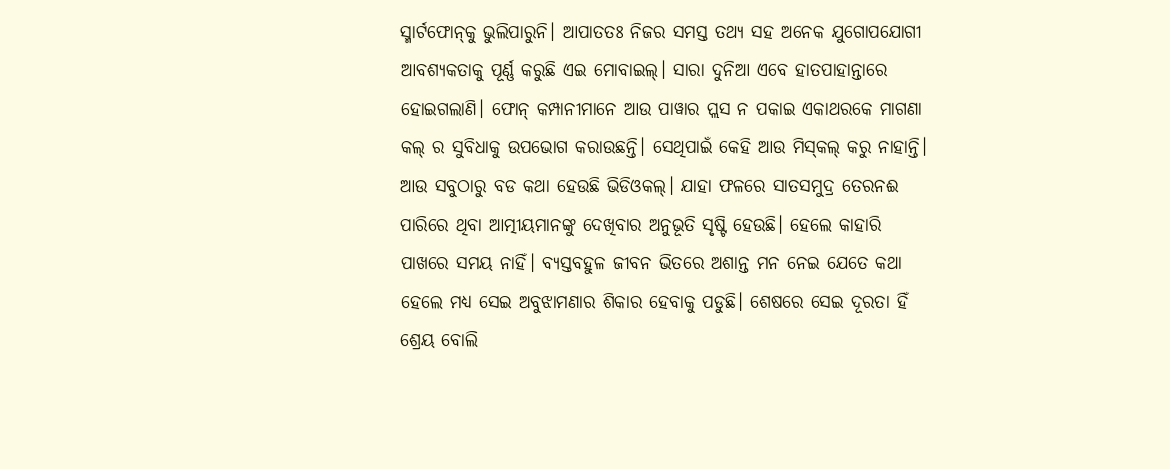ସ୍ମାର୍ଟଫୋନ୍‌‌କୁ ଭୁଲିପାରୁନି। ଆପାତତଃ ନିଜର ସମସ୍ତ ତଥ୍ୟ ସହ ଅନେକ ଯୁଗୋପଯୋଗୀ ଆବଶ୍ୟକତାକୁ ପୂର୍ଣ୍ଣ କରୁଛି ଏଇ ମୋବାଇଲ୍‌‌। ସାରା ଦୁନିଆ ଏବେ ହାତପାହାନ୍ତାରେ ହୋଇଗଲାଣି। ଫୋନ୍‌‌ କମ୍ପାନୀମାନେ ଆଉ ପାୱାର ପ୍ଲସ ନ ପକାଇ ଏକାଥରକେ ମାଗଣା କଲ୍‌ ର ସୁବିଧାକୁ ଉପଭୋଗ କରାଉଛନ୍ତି। ସେଥିପାଇଁ କେହି ଆଉ ମିସ୍‌କଲ୍‌ କରୁ ନାହାନ୍ତି। ଆଉ ସବୁଠାରୁ ବଡ କଥା ହେଉଛି ଭିଡିଓକଲ୍‌‌। ଯାହା ଫଳରେ ସାତସମୁଦ୍ର ତେରନଈ ପାରିରେ ଥିବା ଆତ୍ମୀୟମାନଙ୍କୁ ଦେଖିବାର ଅନୁଭୂତି ସୃଷ୍ଟି ହେଉଛି। ହେଲେ କାହାରି ପାଖରେ ସମୟ ନାହିଁ। ବ୍ୟସ୍ତବହୁଳ ଜୀବନ ଭିତରେ ଅଶାନ୍ତ ମନ ନେଇ ଯେତେ କଥା ହେଲେ ମଧ୍ୟ ସେଇ ଅବୁଝାମଣାର ଶିକାର ହେବାକୁ ପଡୁଛି। ଶେଷରେ ସେଇ ଦୂରତା ହିଁ ଶ୍ରେୟ ବୋଲି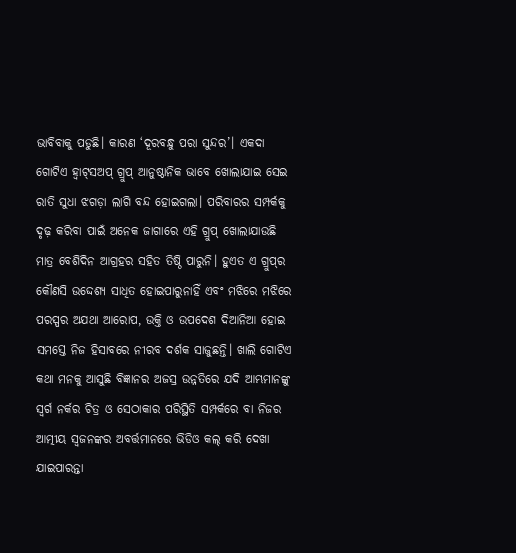ଭାବିବାକୁ ପଡୁଛି। କାରଣ ‘ଦୂରବନ୍ଧୁ ପରା ସୁନ୍ଦର’। ଏକଦା ଗୋଟିଏ ହ୍ବାଟ୍‌ସଅପ୍‌ ଗ୍ରୁପ୍‌ ଆନୁଷ୍ଠାନିକ ଭାବେ ଖୋଲାଯାଇ ସେଇ ରାତି ସୁଧା ଝଗଡ଼ା ଲାଗି ବନ୍ଦ ହୋଇଗଲା। ପରିବାରର ସମ୍ପର୍କକୁ ଦୃଢ଼ କରିବା ପାଇଁ ଅନେକ ଜାଗାରେ ଏହି ଗ୍ରୁପ୍‌‌ ଖୋଲାଯାଉଛି ମାତ୍ର ବେଶିଦିନ ଆଗ୍ରହର ସହିତ ତିଷ୍ଠି ପାରୁନି। ହୁଏତ ଏ ଗ୍ରୁପ୍‌‌ର କୌଣସି ଉଦ୍ଦେଶ୍ୟ ସାଧିତ ହୋଇପାରୁନାହିଁ ଏବଂ ମଝିରେ ମଝିରେ ପରସ୍ପର ଅଯଥା ଆରୋପ, ଉକ୍ତି ଓ ଉପଦେଶ ଦିଆନିଆ ହୋଇ ସମସ୍ତେ ନିଜ ହିସାବରେ ନୀରବ ଦର୍ଶକ ସାଜୁଛନ୍ତି। ଖାଲି ଗୋଟିଏ କଥା ମନକୁ ଆସୁଛି ବିଜ୍ଞାନର ଅଜସ୍ର ଉନ୍ନତିରେ ଯଦି ଆମ୍ଭମାନଙ୍କୁ ସ୍ୱର୍ଗ ନର୍କର ଚିତ୍ର ଓ ସେଠାକାର ପରିସ୍ଥିତି ସମ୍ପର୍କରେ ବା ନିଜର ଆତ୍ମୀୟ ସ୍ୱଜନଙ୍କର ଅବର୍ତ୍ତମାନରେ ଭିଡିଓ କଲ୍‌‌ କରି ଦେଖା ଯାଇପାରନ୍ତା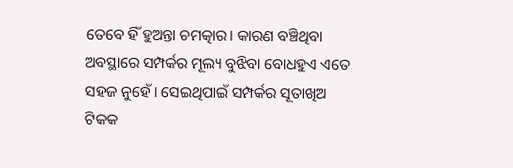ତେବେ ହିଁ ହୁଅନ୍ତା ଚମତ୍କାର। କାରଣ ବଞ୍ଚିଥିବା ଅବସ୍ଥାରେ ସମ୍ପର୍କର ମୂଲ୍ୟ ବୁଝିବା ବୋଧହୁଏ ଏତେ ସହଜ ନୁହେଁ। ସେଇଥିପାଇଁ ସମ୍ପର୍କର ସୂତାଖିଅ ଟିକକ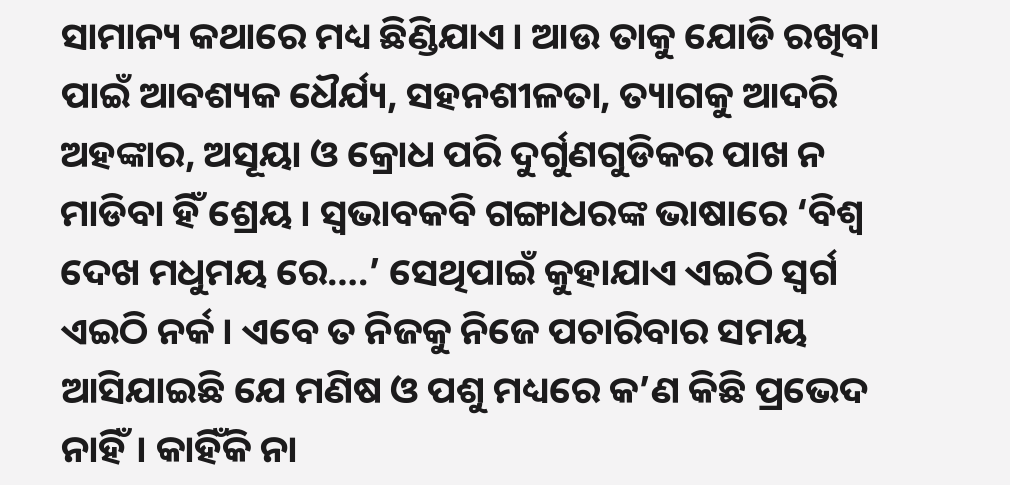ସାମାନ୍ୟ କଥାରେ ମଧ୍ୟ ଛିଣ୍ଡିଯାଏ। ଆଉ ତାକୁ ଯୋଡି ରଖିବା ପାଇଁ ଆବଶ୍ୟକ ଧୈର୍ଯ୍ୟ, ସହନଶୀଳତା, ତ୍ୟାଗକୁ ଆଦରି ଅହଙ୍କାର, ଅସୂୟା ଓ କ୍ରୋଧ ପରି ଦୁର୍ଗୁଣଗୁଡିକର ପାଖ ନ ମାଡିବା ହିଁ ଶ୍ରେୟ। ସ୍ୱଭାବକବି ଗଙ୍ଗାଧରଙ୍କ ଭାଷାରେ ‘ବିଶ୍ୱ ଦେଖ ମଧୁମୟ ରେ….’ ସେଥିପାଇଁ କୁହାଯାଏ ଏଇଠି ସ୍ୱର୍ଗ ଏଇଠି ନର୍କ। ଏବେ ତ ନିଜକୁ ନିଜେ ପଚାରିବାର ସମୟ ଆସିଯାଇଛି ଯେ ମଣିଷ ଓ ପଶୁ ମଧ୍ୟରେ କ’ଣ କିଛି ପ୍ରଭେଦ ନାହିଁ। କାହିଁକି ନା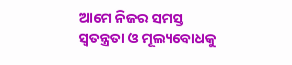ଆମେ ନିଜର ସମସ୍ତ ସ୍ୱତନ୍ତ୍ରତା ଓ ମୂଲ୍ୟବୋଧକୁ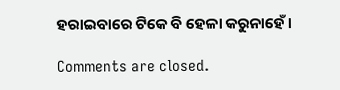ହରାଇବାରେ ଟିକେ ବି ହେଳା କରୁନାହେଁ।

Comments are closed.